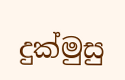දුක්මුසු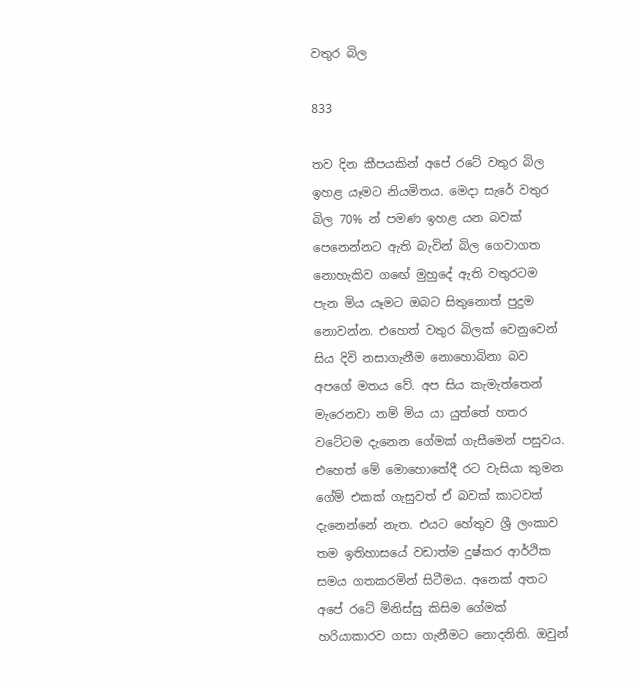වතුර බිල

833

තව දින කීපයකින් අපේ රටේ වතුර බිල ඉහළ යෑමට නියමිතය. මෙදා සැරේ වතුර බිල 70% න් පමණ ඉහළ යන බවක් පෙනෙන්නට ඇති බැවින් බිල ගෙවාගත නොහැකිව ගඟේ මුහුදේ ඇති වතුරටම පැන මිය යෑමට ඔබට සිතුනොත් පුදුම නොවන්න. එහෙත් වතුර බිලක් වෙනුවෙන් සිය දිවි නසාගැනීම නොහොබිනා බව අපගේ මතය වේ. අප සිය කැමැත්තෙන් මැරෙනවා නම් මිය යා යුත්තේ හතර වටේටම දැනෙන ගේමක් ගැසීමෙන් පසුවය. එහෙත් මේ මොහොතේදී රට වැසියා කුමන ගේම් එකක් ගැසුවත් ඒ බවක් කාටවත් දැනෙන්නේ නැත. එයට හේතුව ශ්‍රී ලංකාව තම ඉතිහාසයේ වඩාත්ම දුෂ්කර ආර්ථික සමය ගතකරමින් සිටීමය. අනෙක් අතට අපේ රටේ මිනිස්සු කිසිම ගේමක් හරියාකාරව ගසා ගැනීමට නොදනිති. ඔවුන්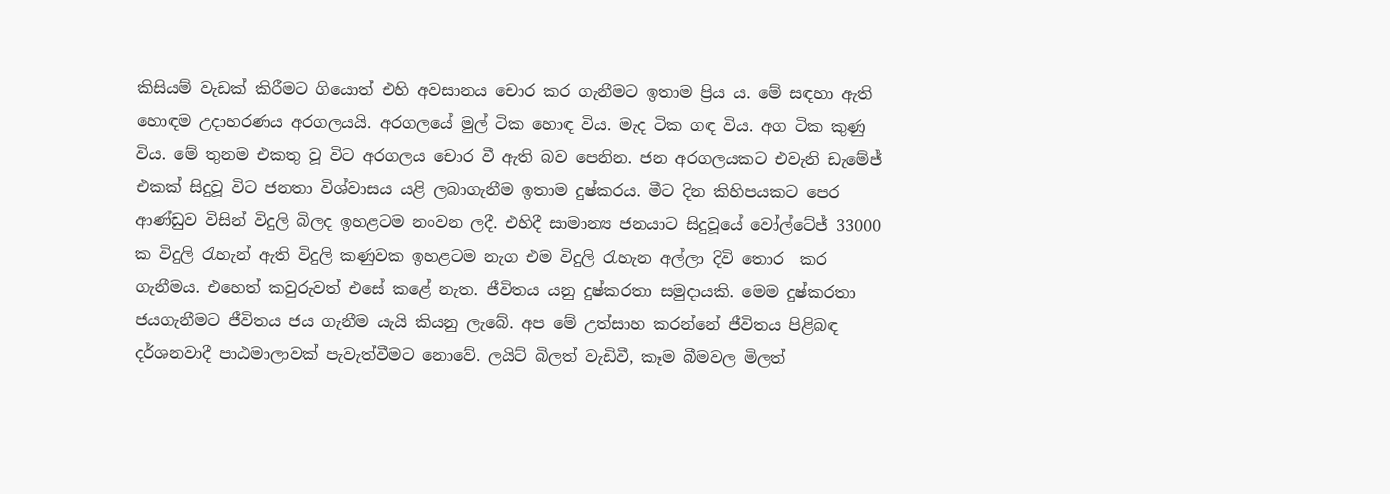කිසියම් වැඩක් කිරීමට ගියොත් එහි අවසානය චොර කර ගැනීමට ඉතාම ප්‍රිය ය. මේ සඳහා ඇති හොඳම උදාහරණය අරගලයයි. අරගලයේ මුල් ටික හොඳ විය. මැද ටික ගඳ විය. අග ටික කුණු විය. මේ තුනම එකතු වූ විට අරගලය චොර වී ඇති බව පෙනින. ජන අරගලයකට එවැනි ඩැමේජ් එකක් සිදුවූ විට ජනතා විශ්වාසය යළි ලබාගැනීම ඉතාම දුෂ්කරය. මීට දින කිහිපයකට පෙර ආණ්ඩුව විසින් විදුලි බිලද ඉහළටම නංවන ලදී. එහිදී සාමාන්‍ය ජනයාට සිදුවූයේ වෝල්ටේජ් 33000 ක විදුලි රැහැන් ඇති විදුලි කණුවක ඉහළටම නැග එම විදුලි රැහැන අල්ලා දිවි තොර  කර ගැනීමය. එහෙත් කවුරුවත් එසේ කළේ නැත. ජීවිතය යනු දුෂ්කරතා සමුදායකි. මෙම දුෂ්කරතා ජයගැනීමට ජීවිතය ජය ගැනීම යැයි කියනු ලැබේ. අප මේ උත්සාහ කරන්නේ ජීවිතය පිළිබඳ දර්ශනවාදී පාඨමාලාවක් පැවැත්වීමට නොවේ. ලයිට් බිලත් වැඩිවී, කෑම බීමවල මිලත්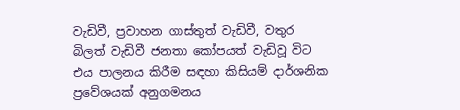වැඩිවී, ප්‍රවාහන ගාස්තුත් වැඩිවී, වතුර බිලත් වැඩිවී ජනතා කෝපයත් වැඩිවූ විට එය පාලනය කිරීම සඳහා කිසියම් දාර්ශනික ප්‍රවේශයක් අනුගමනය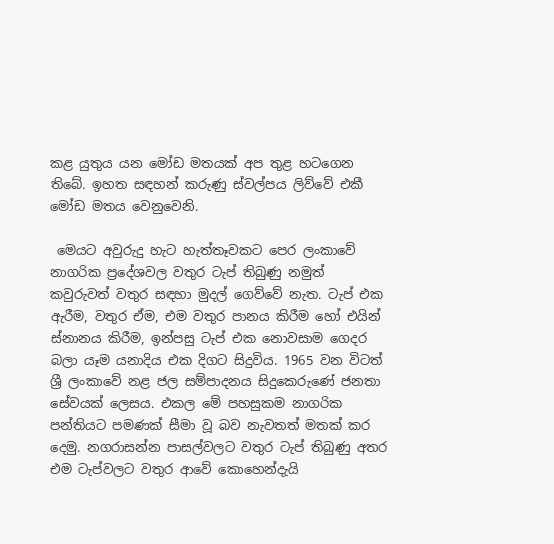කළ යුතුය යන මෝඩ මතයක් අප තුළ හටගෙන තිබේ. ඉහත සඳහන් කරුණු ස්වල්පය ලිව්වේ එකී මෝඩ මතය වෙනුවෙනි.

 මෙයට අවුරුදු හැට හැත්තෑවකට පෙර ලංකාවේ නාගරික ප්‍රදේශවල වතුර ටැප් තිබුණු නමුත් කවුරුවත් වතුර සඳහා මුදල් ගෙව්වේ නැත. ටැප් එක ඇරීම, වතුර ඒම, එම වතුර පානය කිරීම හෝ එයින් ස්නානය කිරීම, ඉන්පසු ටැප් එක නොවසාම ගෙදර බලා යෑම යනාදිය එක දිගට සිදුවිය. 1965 වන විටත් ශ්‍රී ලංකාවේ නළ ජල සම්පාදනය සිදුකෙරුණේ ජනතා සේවයක් ලෙසය. එකල මේ පහසුකම නාගරික පන්තියට පමණක් සීමා වූ බව නැවතත් මතක් කර දෙමු. නගරාසන්න පාසල්වලට වතුර ටැප් තිබුණු අතර එම ටැප්වලට වතුර ආවේ කොහෙන්දැයි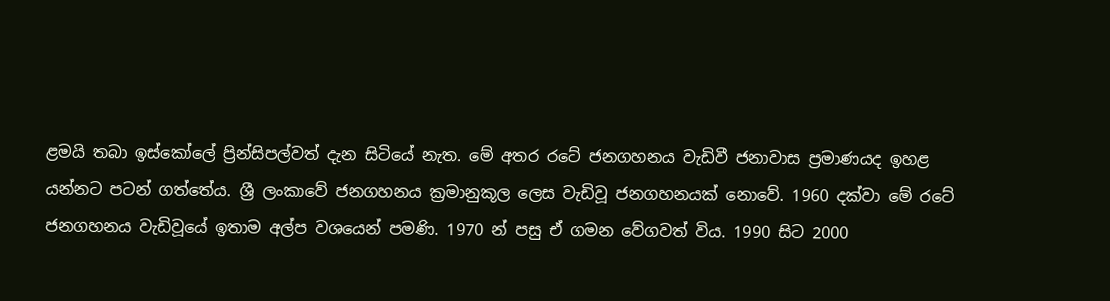ළමයි තබා ඉස්කෝලේ ප්‍රින්සිපල්වත් දැන සිටියේ නැත. මේ අතර රටේ ජනගහනය වැඩිවී ජනාවාස ප්‍රමාණයද ඉහළ යන්නට පටන් ගත්තේය. ශ්‍රී ලංකාවේ ජනගහනය ක්‍රමානුකූල ලෙස වැඩිවූ ජනගහනයක් නොවේ. 1960 දක්වා මේ රටේ ජනගහනය වැඩිවූයේ ඉතාම අල්ප වශයෙන් පමණි. 1970 න් පසු ඒ ගමන වේගවත් විය. 1990 සිට 2000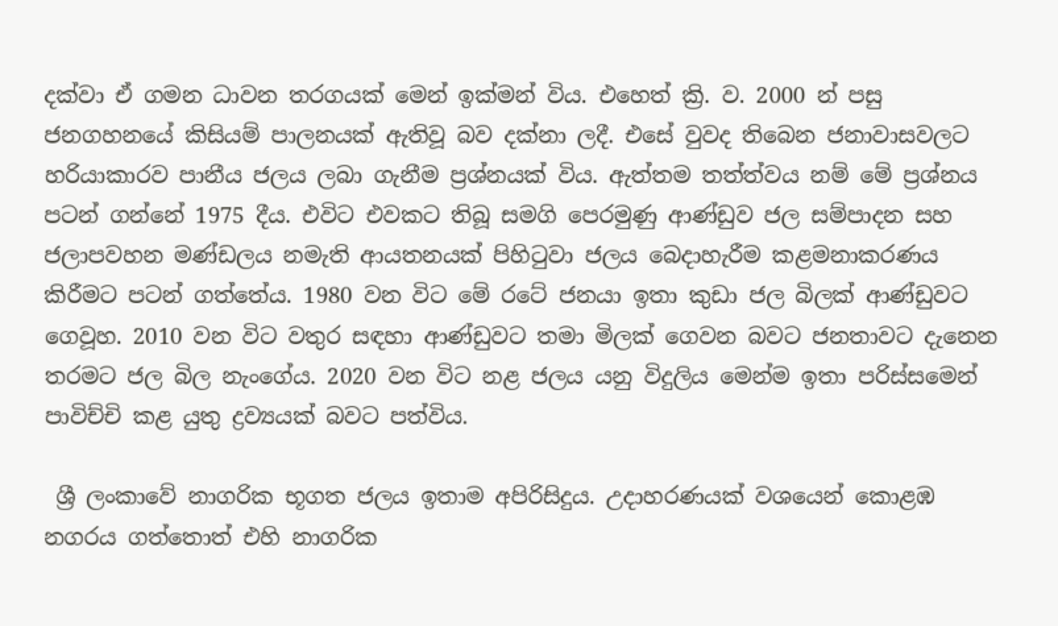දක්වා ඒ ගමන ධාවන තරගයක් මෙන් ඉක්මන් විය. එහෙත් ක්‍රි. ව. 2000 න් පසු ජනගහනයේ කිසියම් පාලනයක් ඇතිවූ බව දක්නා ලදී. එසේ වුවද තිබෙන ජනාවාසවලට හරියාකාරව පානීය ජලය ලබා ගැනීම ප්‍රශ්නයක් විය. ඇත්තම තත්ත්වය නම් මේ ප්‍රශ්නය පටන් ගන්නේ 1975 දීය. එවිට එවකට තිබූ සමගි පෙරමුණු ආණ්ඩුව ජල සම්පාදන සහ ජලාපවහන මණ්ඩලය නමැති ආයතනයක් පිහිටුවා ජලය බෙදාහැරීම කළමනාකරණය කිරීමට පටන් ගත්තේය. 1980 වන විට මේ රටේ ජනයා ඉතා කුඩා ජල බිලක් ආණ්ඩුවට ගෙවූහ. 2010 වන විට වතුර සඳහා ආණ්ඩුවට තමා මිලක් ගෙවන බවට ජනතාවට දැනෙන තරමට ජල බිල නැංගේය. 2020 වන විට නළ ජලය යනු විදුලිය මෙන්ම ඉතා පරිස්සමෙන් පාවිච්චි කළ යුතු ද්‍රව්‍යයක් බවට පත්විය.

 ශ්‍රී ලංකාවේ නාගරික භූගත ජලය ඉතාම අපිරිසිදුය. උදාහරණයක් වශයෙන් කොළඹ නගරය ගත්තොත් එහි නාගරික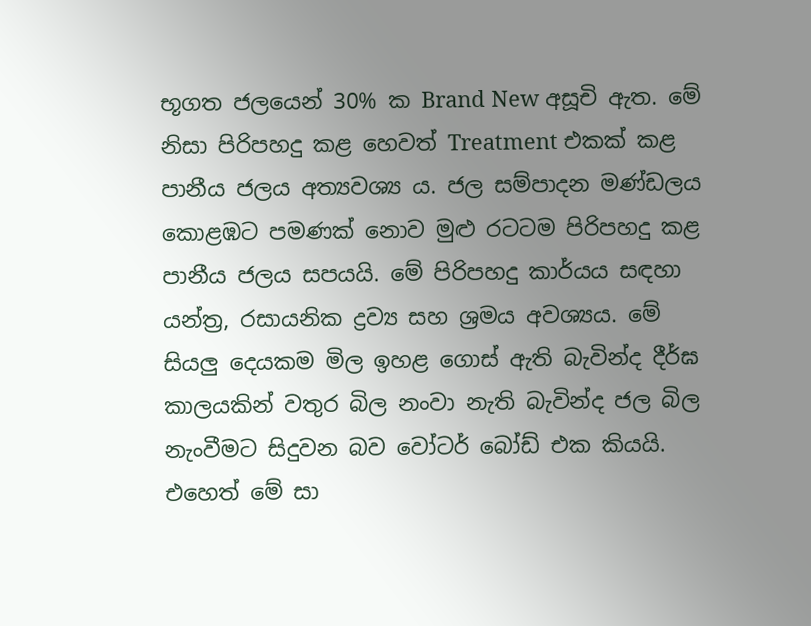භූගත ජලයෙන් 30% ක Brand New අසූචි ඇත. මේ නිසා පිරිපහදු කළ හෙවත් Treatment එකක් කළ පානීය ජලය අත්‍යවශ්‍ය ය. ජල සම්පාදන මණ්ඩලය කොළඹට පමණක් නොව මුළු රටටම පිරිපහදු කළ පානීය ජලය සපයයි. මේ පිරිපහදු කාර්යය සඳහා යන්ත්‍ර, රසායනික ද්‍රව්‍ය සහ ශ්‍රමය අවශ්‍යය. මේ සියලු දෙයකම මිල ඉහළ ගොස් ඇති බැවින්ද දීර්ඝ කාලයකින් වතුර බිල නංවා නැති බැවින්ද ජල බිල නැංවීමට සිදුවන බව වෝටර් බෝඩ් එක කියයි. එහෙත් මේ සා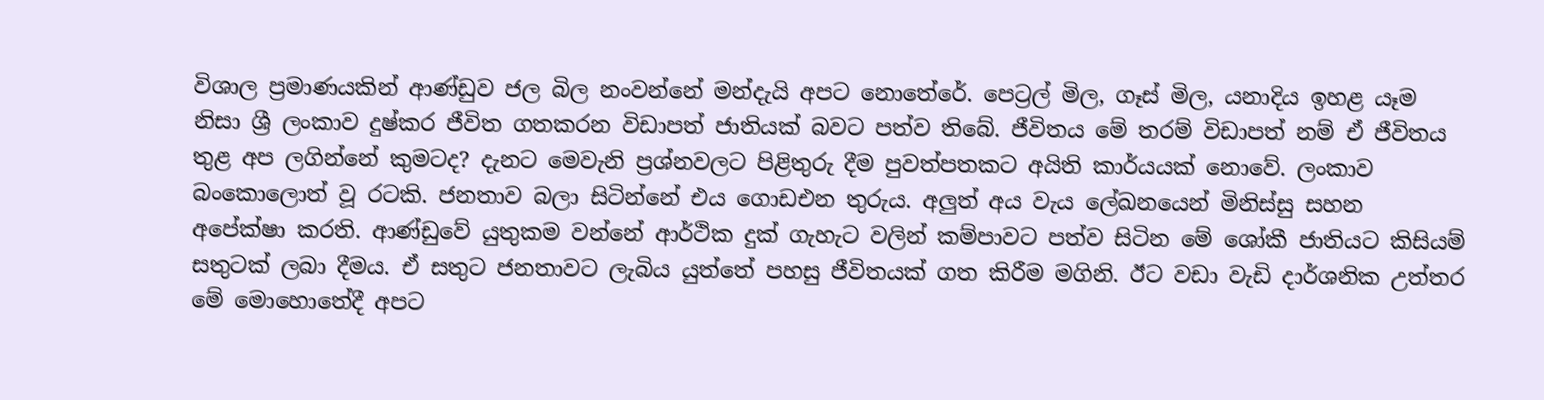විශාල ප්‍රමාණයකින් ආණ්ඩුව ජල බිල නංවන්නේ මන්දැයි අපට නොතේරේ. පෙට්‍රල් මිල, ගෑස් මිල, යනාදිය ඉහළ යෑම නිසා ශ්‍රී ලංකාව දුෂ්කර ජීවිත ගතකරන විඩාපත් ජාතියක් බවට පත්ව තිබේ. ජීවිතය මේ තරම් විඩාපත් නම් ඒ ජීවිතය තුළ අප ලගින්නේ කුමටද? දැනට මෙවැනි ප්‍රශ්නවලට පිළිතුරු දීම පුවත්පතකට අයිති කාර්යයක් නොවේ. ලංකාව බංකොලොත් වූ රටකි. ජනතාව බලා සිටින්නේ එය ගොඩඑන තුරුය. අලුත් අය වැය ලේඛනයෙන් මිනිස්සු සහන අපේක්ෂා කරති. ආණ්ඩුවේ යුතුකම වන්නේ ආර්ථික දුක් ගැහැට වලින් කම්පාවට පත්ව සිටින මේ ශෝකී ජාතියට කිසියම් සතුටක් ලබා දීමය. ඒ සතුට ජනතාවට ලැබිය යුත්තේ පහසු ජීවිතයක් ගත කිරීම මගිනි. ඊට වඩා වැඩි දාර්ශනික උත්තර මේ මොහොතේදී අපට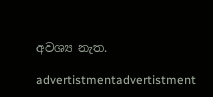අවශ්‍ය නැත.

advertistmentadvertistment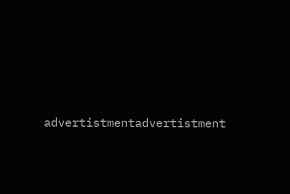advertistmentadvertistment